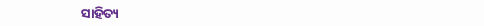ସାହିତ୍ୟ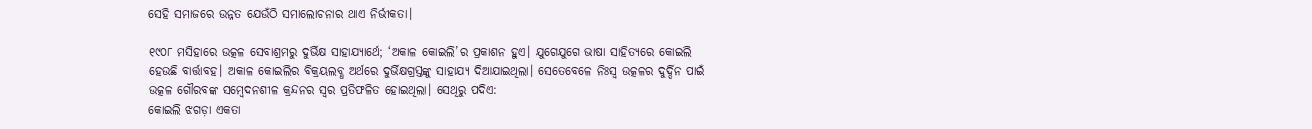ସେହି ସମାଜରେ ଉନ୍ନତ ଯେଉଁଠି ସମାଲୋଚନାର ଥାଏ ନିର୍ଭୀକତା।

୧୯୦୮ ମସିହାରେ ଉତ୍କଳ ସେବାଶ୍ରମରୁ ଦୁର୍ଭିକ୍ଷ ସାହାଯ୍ୟାର୍ଥେ; ‘ଅକାଳ କୋଇଲି’ର ପ୍ରକାଶନ ହୁଏ। ଯୁଗେଯୁଗେ ଭାଷା ସାହିତ୍ୟରେ କୋଇଲି ହେଉଛି ବାର୍ତ୍ତାବହ। ଅକାଳ କୋଇଲିର ବିକ୍ରୟଲବ୍ଧ ଅର୍ଥରେ ଦୁର୍ଭିକ୍ଷଗ୍ରସ୍ତଙ୍କୁ ସାହାଯ୍ୟ ଦିଆଯାଇଥିଲା। ସେତେବେଳେ ନିଃସ୍ୱ ଉତ୍କଳର ଦୁର୍ଦ୍ଦିନ ପାଇଁ ଉତ୍କଳ ଗୌରବଙ୍କ ସମ୍ବେଦନଶୀଳ କ୍ରନ୍ଦନର ସ୍ୱର ପ୍ରତିଫଳିତ ହୋଇଥିଲା। ସେଥିରୁ ପଦିଏ:
କୋଇଲି ଝଗଡ଼ା ଏକତା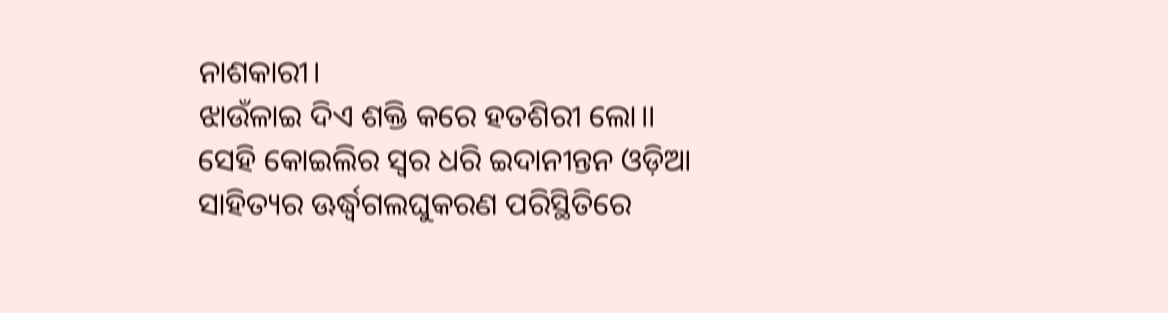ନାଶକାରୀ।
ଝାଉଁଳାଇ ଦିଏ ଶକ୍ତି କରେ ହତଶିରୀ ଲୋ।।
ସେହି କୋଇଲିର ସ୍ୱର ଧରି ଇଦାନୀନ୍ତନ ଓଡ଼ିଆ ସାହିତ୍ୟର ଊର୍ଦ୍ଧ୍ୱଗଲଘୁକରଣ ପରିସ୍ଥିତିରେ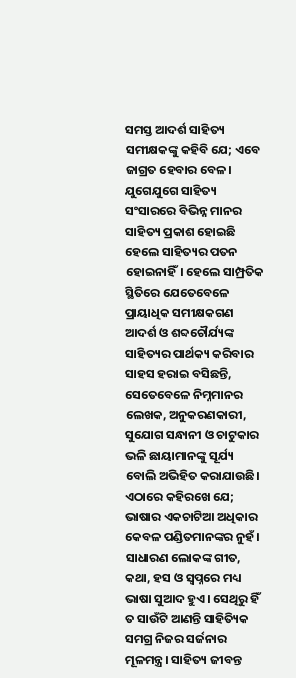ସମସ୍ତ ଆଦର୍ଶ ସାହିତ୍ୟ ସମୀକ୍ଷକଙ୍କୁ କହିବି ଯେ; ଏବେ ଜାଗ୍ରତ ହେବାର ବେଳ।
ଯୁଗେଯୁଗେ ସାହିତ୍ୟ ସଂସାରରେ ବିଭିନ୍ନ ମାନର ସାହିତ୍ୟ ପ୍ରକାଶ ହୋଇଛି ହେଲେ ସାହିତ୍ୟର ପତନ ହୋଇନାହିଁ। ହେଲେ ସାମ୍ପ୍ରତିକ ସ୍ଥିତିରେ ଯେତେବେଳେ ପ୍ରାୟାଧିକ ସମୀକ୍ଷକଗଣ ଆଦର୍ଶ ଓ ଶବ୍ଦଚୌର୍ଯ୍ୟଙ୍କ ସାହିତ୍ୟର ପାର୍ଥକ୍ୟ କରିବାର ସାହସ ହରାଇ ବସିଛନ୍ତି, ସେତେବେଳେ ନିମ୍ନମାନର ଲେଖକ, ଅନୁକରଣକାରୀ, ସୁଯୋଗ ସନ୍ଧାନୀ ଓ ଚାଟୁକାର ଭଳି ଛାୟାମାନଙ୍କୁ ସୂର୍ଯ୍ୟ ବୋଲି ଅଭିହିତ କରାଯାଉଛି।
ଏଠାରେ କହିରଖେ ଯେ; ଭାଷାର ଏକଚାଟିଆ ଅଧିକାର କେବଳ ପଣ୍ଡିତମାନଙ୍କର ନୁହଁ। ସାଧାରଣ ଲୋକଙ୍କ ଗୀତ, କଥା, ହସ ଓ ସ୍ୱପ୍ନରେ ମଧ୍ୟ ଭାଷା ସୁଆଦ ହୁଏ। ସେଥିରୁ ହିଁ ତ ସାଉଁଟି ଆଣନ୍ତି ସାହିତ୍ୟିକ ସମଗ୍ର ନିଜର ସର୍ଜନାର ମୂଳମନ୍ତ୍ର। ସାହିତ୍ୟ ଜୀବନ୍ତ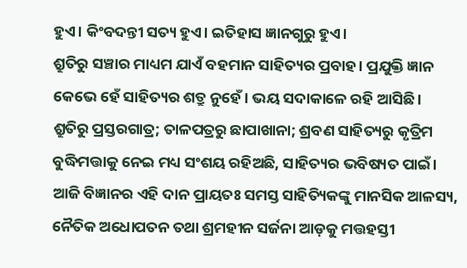ହୁଏ। କିଂବଦନ୍ତୀ ସତ୍ୟ ହୁଏ। ଇତିହାସ ଜ୍ଞାନଗୁରୁ ହୁଏ।
ଶ୍ରୁତିରୁ ସଞ୍ଚାର ମାଧ୍ୟମ ଯାଏଁ ବହମାନ ସାହିତ୍ୟର ପ୍ରବାହ। ପ୍ରଯୁକ୍ତି ଜ୍ଞାନ କେଭେ ହେଁ ସାହିତ୍ୟର ଶତ୍ରୁ ନୁହେଁ। ଭୟ ସଦାକାଳେ ରହି ଆସିଛି। ଶ୍ରୁତିରୁ ପ୍ରସ୍ତରଗାତ୍ର; ତାଳପତ୍ରରୁ ଛାପାଖାନା; ଶ୍ରବଣ ସାହିତ୍ୟରୁ କୃତ୍ରିମ ବୁଦ୍ଧିମତ୍ତାକୁ ନେଇ ମଧ୍ୟ ସଂଶୟ ରହିଅଛି, ସାହିତ୍ୟର ଭବିଷ୍ୟତ ପାଇଁ। ଆଜି ବିଜ୍ଞାନର ଏହି ଦାନ ପ୍ରାୟତଃ ସମସ୍ତ ସାହିତ୍ୟିକଙ୍କୁ ମାନସିକ ଆଳସ୍ୟ, ନୈତିକ ଅଧୋପତନ ତଥା ଶ୍ରମହୀନ ସର୍ଜନା ଆଡ଼କୁ ମତ୍ତହସ୍ତୀ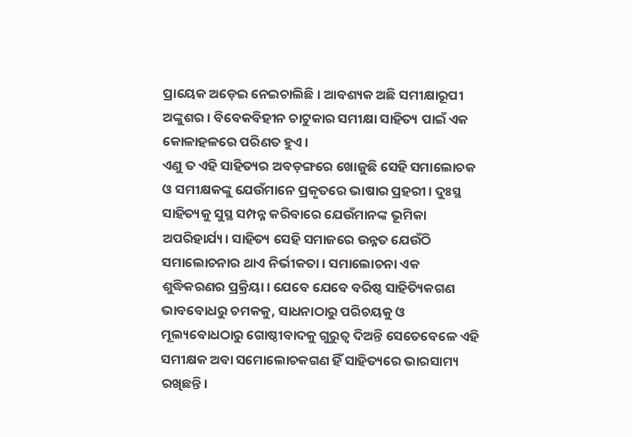ପ୍ରାୟେକ ଅଡ଼େଇ ନେଇଚାଲିଛି। ଆବଶ୍ୟକ ଅଛି ସମୀକ୍ଷାରୂପୀ ଅଙ୍କୁଶର। ବିବେକବିହୀନ ଚାଟୁକାର ସମୀକ୍ଷା ସାହିତ୍ୟ ପାଇଁ ଏକ କୋଳାହଳରେ ପରିଣତ ହୁଏ।
ଏଣୁ ତ ଏହି ସାହିତ୍ୟର ଅବଡ଼ଙ୍ଗରେ ଖୋଜୁଛି ସେହି ସମାଲୋଚକ ଓ ସମୀକ୍ଷକଙ୍କୁ ଯେଉଁମାନେ ପ୍ରକୃତରେ ଭାଷାର ପ୍ରହରୀ। ଦୁଃସ୍ଥ ସାହିତ୍ୟକୁ ସୁସ୍ଥ ସମ୍ପନ୍ନ କରିବାରେ ଯେଉଁମାନଙ୍କ ଭୂମିକା ଅପରିହାର୍ଯ୍ୟ। ସାହିତ୍ୟ ସେହି ସମାଜରେ ଉନ୍ନତ ଯେଉଁଠି ସମାଲୋଚନାର ଥାଏ ନିର୍ଭୀକତା। ସମାଲୋଚନା ଏକ ଶୁଦ୍ଧିକରଣର ପ୍ରକ୍ରିୟା। ଯେବେ ଯେବେ ବରିଷ୍ଠ ସାହିତ୍ୟିକଗଣ ଭାବବୋଧରୁ ଚମକକୁ, ସାଧନାଠାରୁ ପରିଚୟକୁ ଓ ମୂଲ୍ୟବୋଧଠାରୁ ଗୋଷ୍ଠୀବାଦକୁ ଗୁରୁତ୍ୱ ଦିଅନ୍ତି ସେତେବେଳେ ଏହି ସମୀକ୍ଷକ ଅବା ସମୋଲୋଚକଗଣ ହିଁ ସାହିତ୍ୟରେ ଭାରସାମ୍ୟ ରଖିଛନ୍ତି।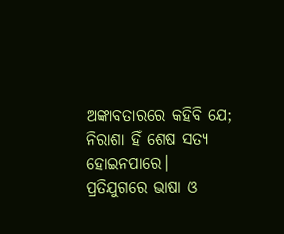ଅଙ୍କାବତାରରେ କହିବି ଯେ; ନିରାଶା ହିଁ ଶେଷ ସତ୍ୟ ହୋଇନପାରେ। ପ୍ରତିଯୁଗରେ ଭାଷା ଓ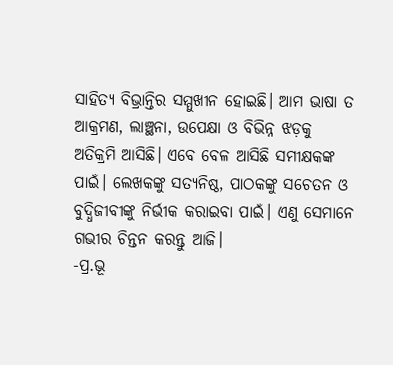ସାହିତ୍ୟ ବିଭ୍ରାନ୍ତିର ସମ୍ମୁଖୀନ ହୋଇଛି। ଆମ ଭାଷା ତ ଆକ୍ରମଣ, ଲାଞ୍ଛନା, ଉପେକ୍ଷା ଓ ବିଭିନ୍ନ ଝଡ଼କୁ ଅତିକ୍ରମି ଆସିଛି। ଏବେ ବେଳ ଆସିଛି ସମୀକ୍ଷକଙ୍କ ପାଇଁ। ଲେଖକଙ୍କୁ ସତ୍ୟନିଷ୍ଠ, ପାଠକଙ୍କୁ ସଚେତନ ଓ ବୁଦ୍ଧିଜୀବୀଙ୍କୁ ନିର୍ଭୀକ କରାଇବା ପାଇଁ। ଏଣୁ ସେମାନେ ଗଭୀର ଚିନ୍ତନ କରନ୍ତୁ ଆଜି।
-ପ୍ର.ଭୂ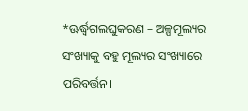*ଊର୍ଦ୍ଧ୍ୱଗଲଘୁକରଣ – ଅଳ୍ପମୂଲ୍ୟର ସଂଖ୍ୟାକୁ ବହୁ ମୂଲ୍ୟର ସଂଖ୍ୟାରେ ପରିବର୍ତ୍ତନ।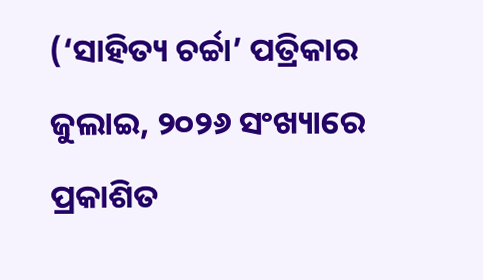(‘ସାହିତ୍ୟ ଚର୍ଚ୍ଚା’ ପତ୍ରିକାର ଜୁଲାଇ, ୨୦୨୬ ସଂଖ୍ୟାରେ ପ୍ରକାଶିତ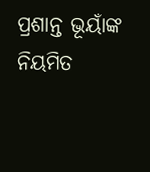ପ୍ରଶାନ୍ତ ଭୂୟାଁଙ୍କ ନିୟମିତ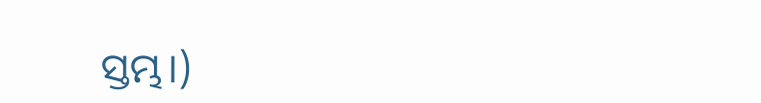ସ୍ତମ୍ଭ।)